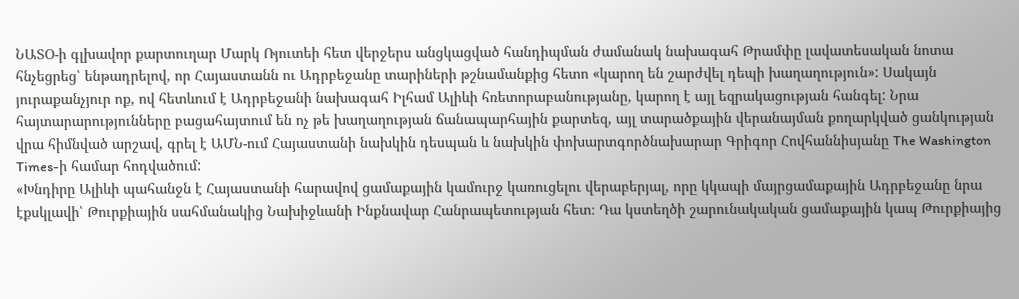ՆԱՏՕ-ի գլխավոր քարտուղար Մարկ Ռյուտեի հետ վերջերս անցկացված հանդիպման ժամանակ նախագահ Թրամփը լավատեսական նոտա հնչեցրեց՝ ենթադրելով, որ Հայաստանն ու Ադրբեջանը տարիների թշնամանքից հետո «կարող են շարժվել դեպի խաղաղություն»: Սակայն յուրաքանչյուր ոք, ով հետևում է Ադրբեջանի նախագահ Իլհամ Ալիևի հռետորաբանությանը, կարող է այլ եզրակացության հանգել: Նրա հայտարարությունները բացահայտում են ոչ թե խաղաղության ճանապարհային քարտեզ, այլ տարածքային վերանայման քողարկված ցանկության վրա հիմնված արշավ, գրել է ԱՄՆ-ում Հայաստանի նախկին դեսպան և նախկին փոխարտգործնախարար Գրիգոր Հովհաննիսյանը The Washington Times-ի համար հոդվածում:
«Խնդիրը Ալիևի պահանջն է Հայաստանի հարավով ցամաքային կամուրջ կառուցելու վերաբերյալ, որը կկապի մայրցամաքային Ադրբեջանը նրա էքսկլավի՝ Թուրքիային սահմանակից Նախիջևանի Ինքնավար Հանրապետության հետ։ Դա կստեղծի շարունակական ցամաքային կապ Թուրքիայից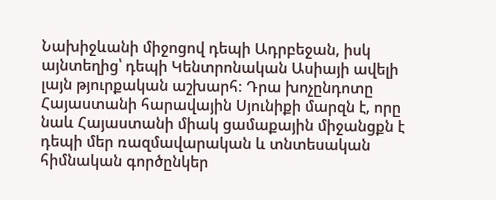Նախիջևանի միջոցով դեպի Ադրբեջան, իսկ այնտեղից՝ դեպի Կենտրոնական Ասիայի ավելի լայն թյուրքական աշխարհ։ Դրա խոչընդոտը Հայաստանի հարավային Սյունիքի մարզն է, որը նաև Հայաստանի միակ ցամաքային միջանցքն է դեպի մեր ռազմավարական և տնտեսական հիմնական գործընկեր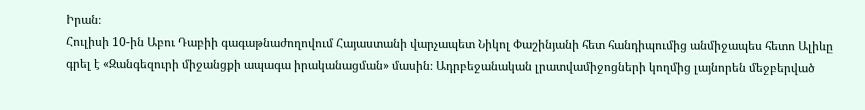Իրան։
Հուլիսի 10-ին Աբու Դաբիի գագաթնաժողովում Հայաստանի վարչապետ Նիկոլ Փաշինյանի հետ հանդիպումից անմիջապես հետո Ալիևը գրել է «Զանգեզուրի միջանցքի ապագա իրականացման» մասին։ Ադրբեջանական լրատվամիջոցների կողմից լայնորեն մեջբերված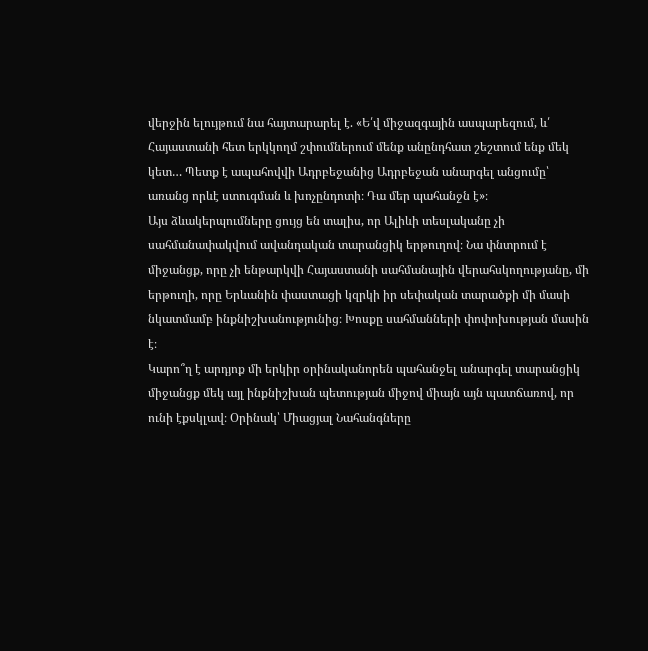վերջին ելույթում նա հայտարարել է. «Ե՛վ միջազգային ասպարեզում, և՛ Հայաստանի հետ երկկողմ շփումներում մենք անընդհատ շեշտում ենք մեկ կետ… Պետք է ապահովվի Ադրբեջանից Ադրբեջան անարգել անցումը՝ առանց որևէ ստուգման և խոչընդոտի։ Դա մեր պահանջն է»։
Այս ձևակերպումները ցույց են տալիս, որ Ալիևի տեսլականը չի սահմանափակվում ավանդական տարանցիկ երթուղով։ Նա փնտրում է միջանցք, որը չի ենթարկվի Հայաստանի սահմանային վերահսկողությանը, մի երթուղի, որը Երևանին փաստացի կզրկի իր սեփական տարածքի մի մասի նկատմամբ ինքնիշխանությունից։ Խոսքը սահմանների փոփոխության մասին է։
Կարո՞ղ է արդյոք մի երկիր օրինականորեն պահանջել անարգել տարանցիկ միջանցք մեկ այլ ինքնիշխան պետության միջով միայն այն պատճառով, որ ունի էքսկլավ։ Օրինակ՝ Միացյալ Նահանգները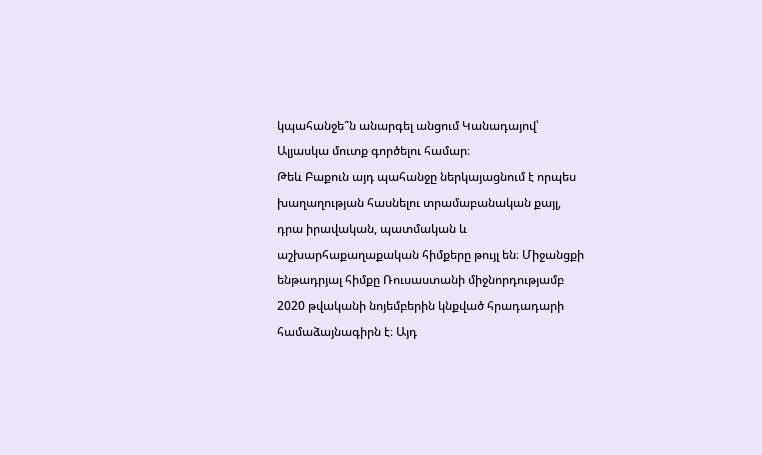կպահանջե՞ն անարգել անցում Կանադայով՝ Ալյասկա մուտք գործելու համար։
Թեև Բաքուն այդ պահանջը ներկայացնում է որպես խաղաղության հասնելու տրամաբանական քայլ, դրա իրավական, պատմական և աշխարհաքաղաքական հիմքերը թույլ են։ Միջանցքի ենթադրյալ հիմքը Ռուսաստանի միջնորդությամբ 2020 թվականի նոյեմբերին կնքված հրադադարի համաձայնագիրն է։ Այդ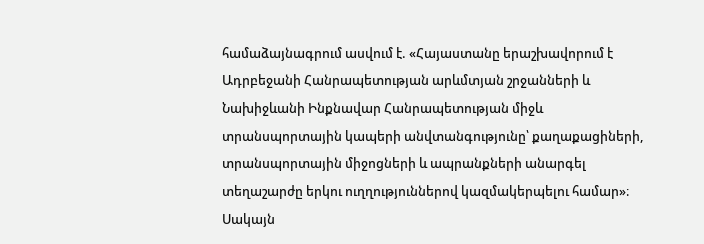համաձայնագրում ասվում է. «Հայաստանը երաշխավորում է Ադրբեջանի Հանրապետության արևմտյան շրջանների և Նախիջևանի Ինքնավար Հանրապետության միջև տրանսպորտային կապերի անվտանգությունը՝ քաղաքացիների, տրանսպորտային միջոցների և ապրանքների անարգել տեղաշարժը երկու ուղղություններով կազմակերպելու համար»։
Սակայն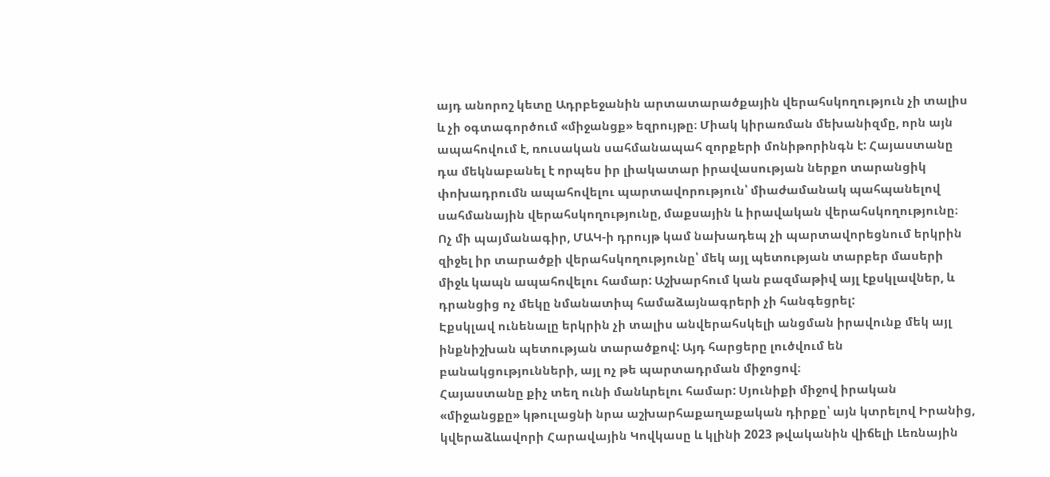այդ անորոշ կետը Ադրբեջանին արտատարածքային վերահսկողություն չի տալիս և չի օգտագործում «միջանցք» եզրույթը։ Միակ կիրառման մեխանիզմը, որն այն ապահովում է, ռուսական սահմանապահ զորքերի մոնիթորինգն է: Հայաստանը դա մեկնաբանել է որպես իր լիակատար իրավասության ներքո տարանցիկ փոխադրումն ապահովելու պարտավորություն՝ միաժամանակ պահպանելով սահմանային վերահսկողությունը, մաքսային և իրավական վերահսկողությունը։
Ոչ մի պայմանագիր, ՄԱԿ-ի դրույթ կամ նախադեպ չի պարտավորեցնում երկրին զիջել իր տարածքի վերահսկողությունը՝ մեկ այլ պետության տարբեր մասերի միջև կապն ապահովելու համար: Աշխարհում կան բազմաթիվ այլ էքսկլավներ, և դրանցից ոչ մեկը նմանատիպ համաձայնագրերի չի հանգեցրել:
Էքսկլավ ունենալը երկրին չի տալիս անվերահսկելի անցման իրավունք մեկ այլ ինքնիշխան պետության տարածքով: Այդ հարցերը լուծվում են բանակցությունների, այլ ոչ թե պարտադրման միջոցով։
Հայաստանը քիչ տեղ ունի մանևրելու համար: Սյունիքի միջով իրական «միջանցքը» կթուլացնի նրա աշխարհաքաղաքական դիրքը՝ այն կտրելով Իրանից, կվերաձևավորի Հարավային Կովկասը և կլինի 2023 թվականին վիճելի Լեռնային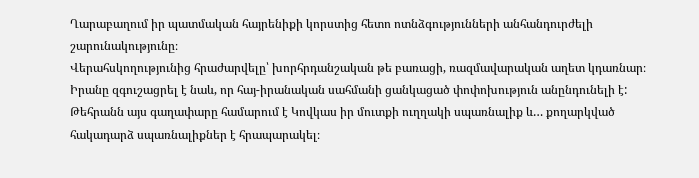Ղարաբաղում իր պատմական հայրենիքի կորստից հետո ոտնձգությունների անհանդուրժելի շարունակությունը։
Վերահսկողությունից հրաժարվելը՝ խորհրդանշական թե բառացի, ռազմավարական աղետ կդառնար։
Իրանը զգուշացրել է նաև, որ հայ-իրանական սահմանի ցանկացած փոփոխություն անընդունելի է: Թեհրանն այս գաղափարը համարում է Կովկաս իր մուտքի ուղղակի սպառնալիք և… քողարկված հակադարձ սպառնալիքներ է հրապարակել։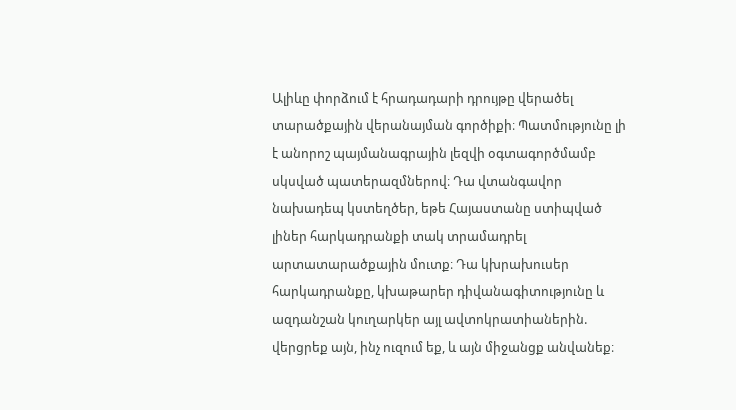Ալիևը փորձում է հրադադարի դրույթը վերածել տարածքային վերանայման գործիքի։ Պատմությունը լի է անորոշ պայմանագրային լեզվի օգտագործմամբ սկսված պատերազմներով։ Դա վտանգավոր նախադեպ կստեղծեր, եթե Հայաստանը ստիպված լիներ հարկադրանքի տակ տրամադրել արտատարածքային մուտք։ Դա կխրախուսեր հարկադրանքը, կխաթարեր դիվանագիտությունը և ազդանշան կուղարկեր այլ ավտոկրատիաներին. վերցրեք այն, ինչ ուզում եք, և այն միջանցք անվանեք։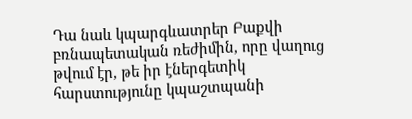Դա նաև կպարգևատրեր Բաքվի բռնապետական ռեժիմին, որը վաղուց թվում էր, թե իր էներգետիկ հարստությունը կպաշտպանի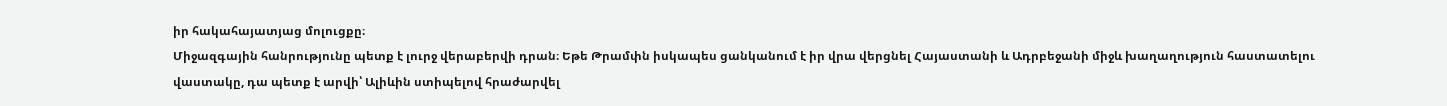իր հակահայատյաց մոլուցքը։
Միջազգային հանրությունը պետք է լուրջ վերաբերվի դրան։ Եթե Թրամփն իսկապես ցանկանում է իր վրա վերցնել Հայաստանի և Ադրբեջանի միջև խաղաղություն հաստատելու վաստակը, դա պետք է արվի՝ Ալիևին ստիպելով հրաժարվել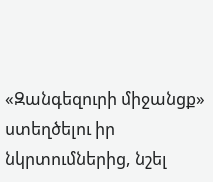«Զանգեզուրի միջանցք» ստեղծելու իր նկրտումներից, նշել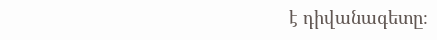է դիվանագետը։